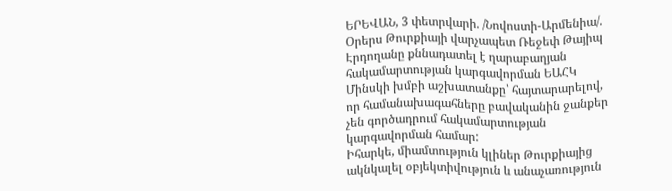ԵՐԵՎԱՆ, 3 փետրվարի. /Նովոստի-Արմենիա/. Օրերս Թուրքիայի վարչապետ Ռեջեփ Թայիպ Էրդողանը քննադատել է ղարաբաղյան հակամարտության կարգավորման ԵԱՀԿ Մինսկի խմբի աշխատանքը՝ հայտարարելով, որ համանախագահները բավականին ջանքեր չեն գործադրում հակամարտության կարգավորման համար:
Իհարկե, միամտություն կլիներ Թուրքիայից ակնկալել օբյեկտիվություն և անաչառություն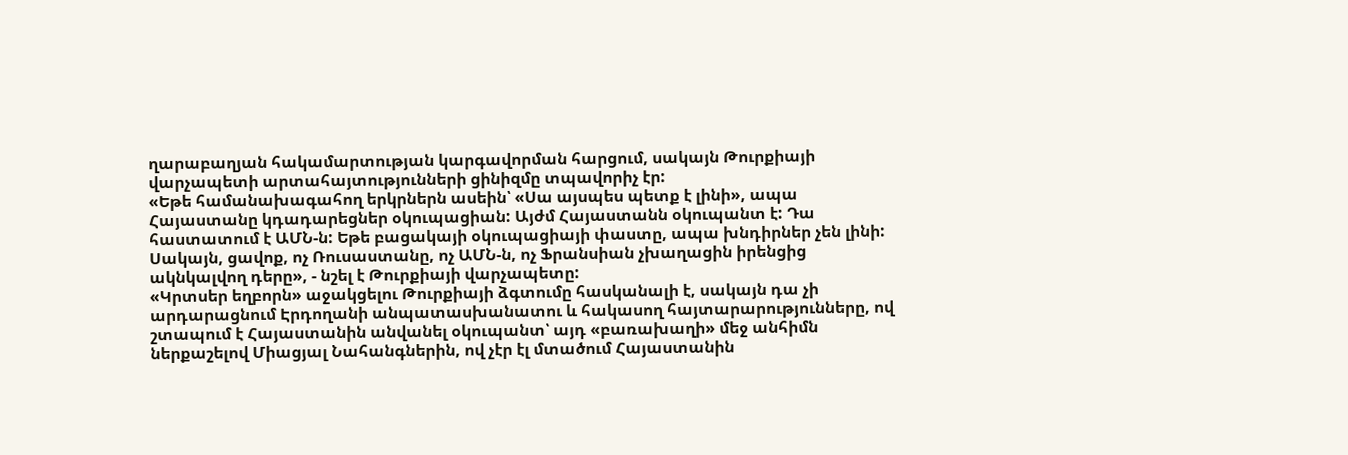ղարաբաղյան հակամարտության կարգավորման հարցում, սակայն Թուրքիայի վարչապետի արտահայտությունների ցինիզմը տպավորիչ էր:
«Եթե համանախագահող երկրներն ասեին՝ «Սա այսպես պետք է լինի», ապա Հայաստանը կդադարեցներ օկուպացիան: Այժմ Հայաստանն օկուպանտ է: Դա հաստատում է ԱՄՆ-ն: Եթե բացակայի օկուպացիայի փաստը, ապա խնդիրներ չեն լինի: Սակայն, ցավոք, ոչ Ռուսաստանը, ոչ ԱՄՆ-ն, ոչ Ֆրանսիան չխաղացին իրենցից ակնկալվող դերը», - նշել է Թուրքիայի վարչապետը:
«Կրտսեր եղբորն» աջակցելու Թուրքիայի ձգտումը հասկանալի է, սակայն դա չի արդարացնում Էրդողանի անպատասխանատու և հակասող հայտարարությունները, ով շտապում է Հայաստանին անվանել օկուպանտ՝ այդ «բառախաղի» մեջ անհիմն ներքաշելով Միացյալ Նահանգներին, ով չէր էլ մտածում Հայաստանին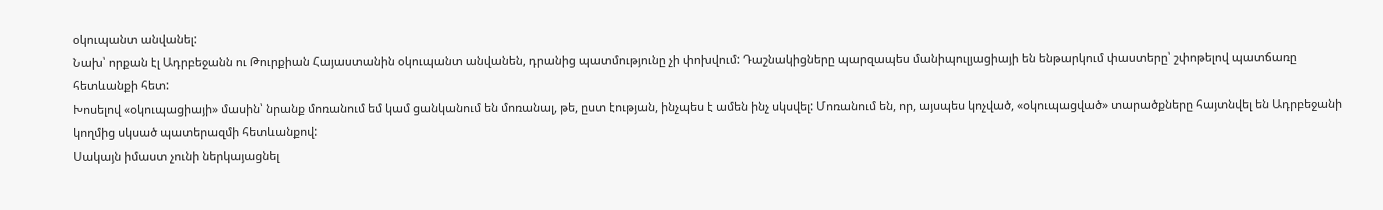օկուպանտ անվանել:
Նախ՝ որքան էլ Ադրբեջանն ու Թուրքիան Հայաստանին օկուպանտ անվանեն, դրանից պատմությունը չի փոխվում: Դաշնակիցները պարզապես մանիպուլյացիայի են ենթարկում փաստերը՝ շփոթելով պատճառը հետևանքի հետ:
Խոսելով «օկուպացիայի» մասին՝ նրանք մոռանում եմ կամ ցանկանում են մոռանալ, թե, ըստ էության, ինչպես է ամեն ինչ սկսվել: Մոռանում են, որ, այսպես կոչված, «օկուպացված» տարածքները հայտնվել են Ադրբեջանի կողմից սկսած պատերազմի հետևանքով:
Սակայն իմաստ չունի ներկայացնել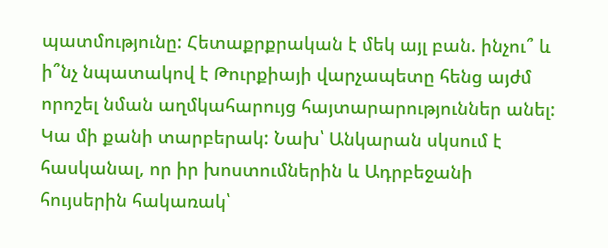պատմությունը: Հետաքրքրական է մեկ այլ բան. ինչու՞ և ի՞նչ նպատակով է Թուրքիայի վարչապետը հենց այժմ որոշել նման աղմկահարույց հայտարարություններ անել:
Կա մի քանի տարբերակ: Նախ՝ Անկարան սկսում է հասկանալ, որ իր խոստումներին և Ադրբեջանի հույսերին հակառակ՝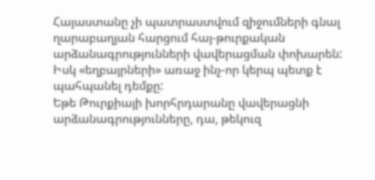Հայաստանը չի պատրաստվում զիջումների գնալ ղարաբաղյան հարցում հայ-թուրքական արձանագրությունների վավերացման փոխարեն: Իսկ «եղբայրների» առաջ ինչ-որ կերպ պետք է պահպանել դեմքը:
Եթե Թուրքիայի խորհրդարանը վավերացնի արձանագրությունները, դա, թեկուզ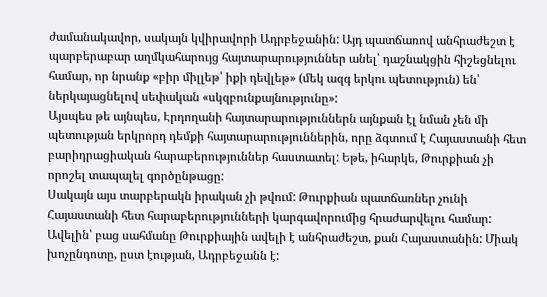ժամանակավոր, սակայն կվիրավորի Ադրբեջանին: Այդ պատճառով անհրաժեշտ է պարբերաբար աղմկահարույց հայտարարություններ անել՝ դաշնակցին հիշեցնելու համար, որ նրանք «բիր միլլեթ՝ իքի դեվլեթ» (մեկ ազգ երկու պետություն) են՝ ներկայացնելով սեփական «սկզբունքայնությունը»:
Այսպես թե այնպես, Էրդողանի հայտարարություններն այնքան էլ նման չեն մի պետության երկրորդ դեմքի հայտարարություններին, որը ձգտում է Հայաստանի հետ բարիդրացիական հարաբերություններ հաստատել: Եթե, իհարկե, Թուրքիան չի որոշել տապալել գործընթացը:
Սակայն այս տարբերակն իրական չի թվում: Թուրքիան պատճառներ չունի Հայաստանի հետ հարաբերությունների կարգավորումից հրաժարվելու համար: Ավելին՝ բաց սահմանը Թուրքիային ավելի է անհրաժեշտ, քան Հայաստանին: Միակ խոչընդոտը, ըստ էության, Ադրբեջանն է: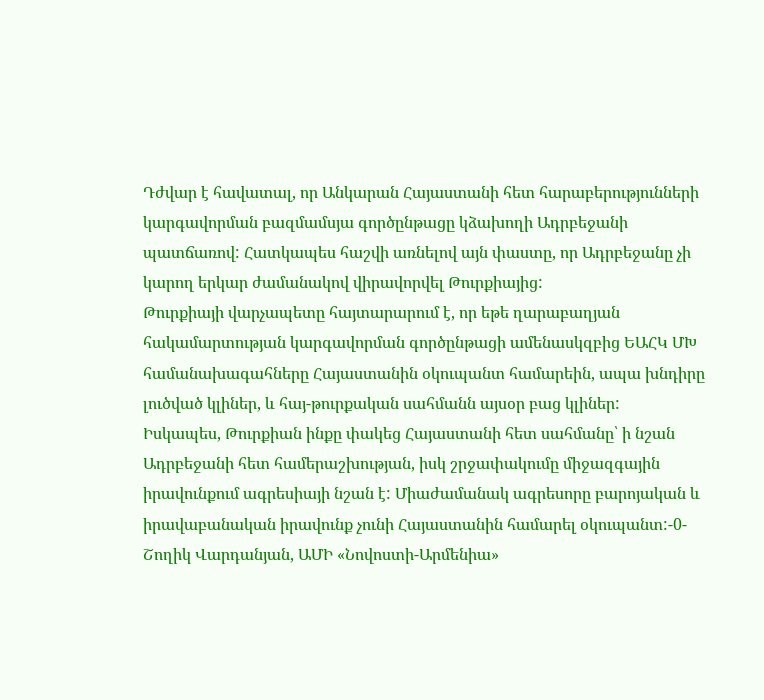Դժվար է հավատալ, որ Անկարան Հայաստանի հետ հարաբերությունների կարգավորման բազմամսյա գործընթացը կձախողի Ադրբեջանի պատճառով: Հատկապես հաշվի առնելով այն փաստը, որ Ադրբեջանը չի կարող երկար ժամանակով վիրավորվել Թուրքիայից:
Թուրքիայի վարչապետը հայտարարում է, որ եթե ղարաբաղյան հակամարտության կարգավորման գործընթացի ամենասկզբից ԵԱՀԿ ՄԽ համանախագահները Հայաստանին օկուպանտ համարեին, ապա խնդիրը լուծված կլիներ, և հայ-թուրքական սահմանն այսօր բաց կլիներ:
Իսկապես, Թուրքիան ինքը փակեց Հայաստանի հետ սահմանը՝ ի նշան Ադրբեջանի հետ համերաշխության, իսկ շրջափակումը միջազգային իրավունքում ագրեսիայի նշան է: Միաժամանակ ագրեսորը բարոյական և իրավաբանական իրավունք չունի Հայաստանին համարել օկուպանտ:-0-
Շողիկ Վարդանյան, ԱՄԻ «Նովոստի-Արմենիա»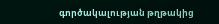գործակալության թղթակից